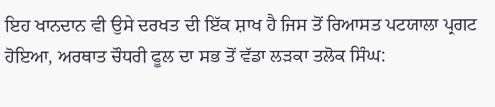ਇਹ ਖਾਨਦਾਨ ਵੀ ਉਸੇ ਦਰਖਤ ਦੀ ਇੱਕ ਸ਼ਾਖ ਹੈ ਜਿਸ ਤੋਂ ਰਿਆਸਤ ਪਟਯਾਲਾ ਪ੍ਰਗਟ ਹੋਇਆ, ਅਰਥਾਤ ਚੌਧਰੀ ਫੂਲ ਦਾ ਸਭ ਤੋਂ ਵੱਡਾ ਲੜਕਾ ਤਲੋਕ ਸਿੰਘ: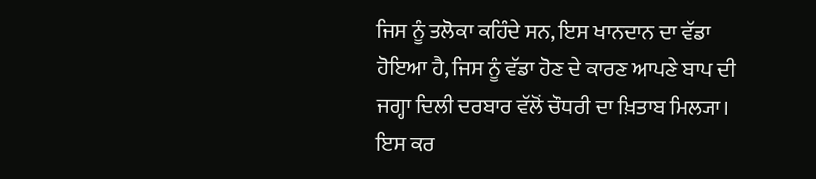ਜਿਸ ਨੂੰ ਤਲੋਕਾ ਕਹਿੰਦੇ ਸਨ, ਇਸ ਖਾਨਦਾਨ ਦਾ ਵੱਡਾ ਹੋਇਆ ਹੈ, ਜਿਸ ਨੂੰ ਵੱਡਾ ਹੋਣ ਦੇ ਕਾਰਣ ਆਪਣੇ ਬਾਪ ਦੀ ਜਗ੍ਹਾ ਦਿਲੀ ਦਰਬਾਰ ਵੱਲੋਂ ਚੌਧਰੀ ਦਾ ਖ਼ਿਤਾਬ ਮਿਲ੍ਯਾ। ਇਸ ਕਰ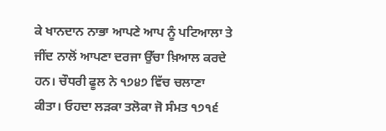ਕੇ ਖਾਨਦਾਨ ਨਾਭਾ ਆਪਣੇ ਆਪ ਨੂੰ ਪਟਿਆਲਾ ਤੇ ਜੀਂਦ ਨਾਲੋਂ ਆਪਣਾ ਦਰਜਾ ਉੱਚਾ ਖ਼ਿਆਲ ਕਰਦੇ ਹਨ। ਚੌਧਰੀ ਫੂਲ ਨੇ ੧੭੪੭ ਵਿੱਚ ਚਲਾਣਾ ਕੀਤਾ। ਓਹਦਾ ਲੜਕਾ ਤਲੋਕਾ ਜੋ ਸੰਮਤ ੧੭੧੬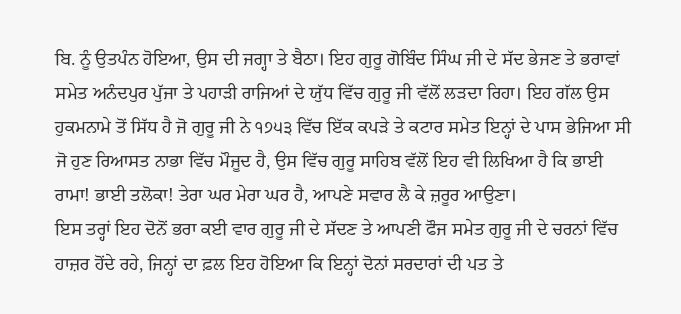ਬਿ. ਨੂੰ ਉਤਪੰਨ ਹੋਇਆ, ਉਸ ਦੀ ਜਗ੍ਹਾ ਤੇ ਬੈਠਾ। ਇਹ ਗੁਰੂ ਗੋਬਿੰਦ ਸਿੰਘ ਜੀ ਦੇ ਸੱਦ ਭੇਜਣ ਤੇ ਭਰਾਵਾਂ ਸਮੇਤ ਅਨੰਦਪੁਰ ਪੁੱਜਾ ਤੇ ਪਹਾੜੀ ਰਾਜਿਆਂ ਦੇ ਯੁੱਧ ਵਿੱਚ ਗੁਰੂ ਜੀ ਵੱਲੋਂ ਲੜਦਾ ਰਿਹਾ। ਇਹ ਗੱਲ ਉਸ ਹੁਕਮਨਾਮੇ ਤੋਂ ਸਿੱਧ ਹੈ ਜੋ ਗੁਰੂ ਜੀ ਨੇ ੧੭੫੩ ਵਿੱਚ ਇੱਕ ਕਪੜੇ ਤੇ ਕਟਾਰ ਸਮੇਤ ਇਨ੍ਹਾਂ ਦੇ ਪਾਸ ਭੇਜਿਆ ਸੀ ਜੋ ਹੁਣ ਰਿਆਸਤ ਨਾਭਾ ਵਿੱਚ ਮੌਜੂਦ ਹੈ, ਉਸ ਵਿੱਚ ਗੁਰੂ ਸਾਹਿਬ ਵੱਲੋਂ ਇਹ ਵੀ ਲਿਖਿਆ ਹੈ ਕਿ ਭਾਈ ਰਾਮਾ! ਭਾਈ ਤਲੋਕਾ! ਤੇਰਾ ਘਰ ਮੇਰਾ ਘਰ ਹੈ, ਆਪਣੇ ਸਵਾਰ ਲੈ ਕੇ ਜ਼ਰੂਰ ਆਉਣਾ।
ਇਸ ਤਰ੍ਹਾਂ ਇਹ ਦੋਨੋਂ ਭਰਾ ਕਈ ਵਾਰ ਗੁਰੂ ਜੀ ਦੇ ਸੱਦਣ ਤੇ ਆਪਣੀ ਫੌਜ ਸਮੇਤ ਗੁਰੂ ਜੀ ਦੇ ਚਰਨਾਂ ਵਿੱਚ ਹਾਜ਼ਰ ਹੋਂਦੇ ਰਹੇ, ਜਿਨ੍ਹਾਂ ਦਾ ਫ਼ਲ ਇਹ ਹੋਇਆ ਕਿ ਇਨ੍ਹਾਂ ਦੋਨਾਂ ਸਰਦਾਰਾਂ ਦੀ ਪਤ ਤੇ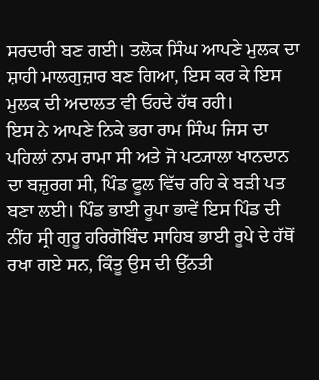ਸਰਦਾਰੀ ਬਣ ਗਈ। ਤਲੋਕ ਸਿੰਘ ਆਪਣੇ ਮੁਲਕ ਦਾ ਸ਼ਾਹੀ ਮਾਲਗੁਜ਼ਾਰ ਬਣ ਗਿਆ, ਇਸ ਕਰ ਕੇ ਇਸ ਮੁਲਕ ਦੀ ਅਦਾਲਤ ਵੀ ਓਹਦੇ ਹੱਥ ਰਹੀ।
ਇਸ ਨੇ ਆਪਣੇ ਨਿਕੇ ਭਰਾ ਰਾਮ ਸਿੰਘ ਜਿਸ ਦਾ ਪਹਿਲਾਂ ਨਾਮ ਰਾਮਾ ਸੀ ਅਤੇ ਜੋ ਪਟ੍ਯਾਲਾ ਖਾਨਦਾਨ ਦਾ ਬਜ਼ੁਰਗ ਸੀ, ਪਿੰਡ ਫੂਲ ਵਿੱਚ ਰਹਿ ਕੇ ਬੜੀ ਪਤ ਬਣਾ ਲਈ। ਪਿੰਡ ਭਾਈ ਰੂਪਾ ਭਾਵੇਂ ਇਸ ਪਿੰਡ ਦੀ ਨੀਂਹ ਸ੍ਰੀ ਗੁਰੂ ਹਰਿਗੋਬਿੰਦ ਸਾਹਿਬ ਭਾਈ ਰੂਪੇ ਦੇ ਹੱਥੋਂ ਰਖਾ ਗਏ ਸਨ, ਕਿੰਤੂ ਉਸ ਦੀ ਉੱਨਤੀ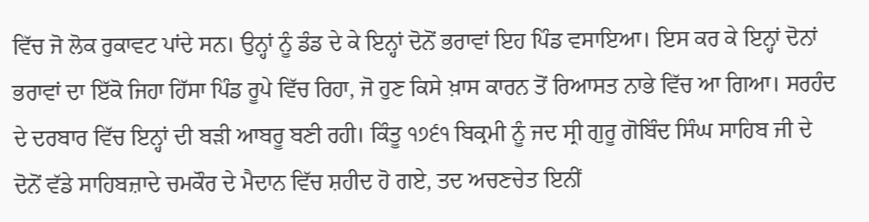ਵਿੱਚ ਜੋ ਲੋਕ ਰੁਕਾਵਟ ਪਾਂਦੇ ਸਨ। ਉਨ੍ਹਾਂ ਨੂੰ ਡੰਡ ਦੇ ਕੇ ਇਨ੍ਹਾਂ ਦੋਨੋਂ ਭਰਾਵਾਂ ਇਹ ਪਿੰਡ ਵਸਾਇਆ। ਇਸ ਕਰ ਕੇ ਇਨ੍ਹਾਂ ਦੋਨਾਂ ਭਰਾਵਾਂ ਦਾ ਇੱਕੋ ਜਿਹਾ ਹਿੱਸਾ ਪਿੰਡ ਰੂਪੇ ਵਿੱਚ ਰਿਹਾ, ਜੋ ਹੁਣ ਕਿਸੇ ਖ਼ਾਸ ਕਾਰਨ ਤੋਂ ਰਿਆਸਤ ਨਾਭੇ ਵਿੱਚ ਆ ਗਿਆ। ਸਰਹੰਦ ਦੇ ਦਰਬਾਰ ਵਿੱਚ ਇਨ੍ਹਾਂ ਦੀ ਬੜੀ ਆਬਰੂ ਬਣੀ ਰਹੀ। ਕਿੰਤੂ ੧੭੬੧ ਬਿਕ੍ਰਮੀ ਨੂੰ ਜਦ ਸ੍ਰੀ ਗੁਰੂ ਗੋਬਿੰਦ ਸਿੰਘ ਸਾਹਿਬ ਜੀ ਦੇ ਦੋਨੋਂ ਵੱਡੇ ਸਾਹਿਬਜ਼ਾਦੇ ਚਮਕੌਰ ਦੇ ਮੈਦਾਨ ਵਿੱਚ ਸ਼ਹੀਦ ਹੋ ਗਏ, ਤਦ ਅਚਣਚੇਤ ਇਨੀਂ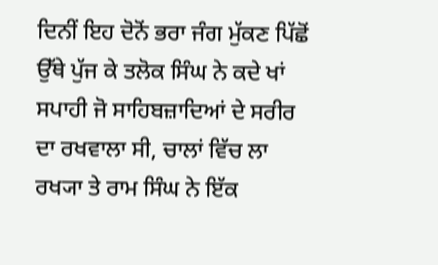ਦਿਨੀਂ ਇਹ ਦੋਨੋਂ ਭਰਾ ਜੰਗ ਮੁੱਕਣ ਪਿੱਛੋਂ ਉੱਥੇ ਪੁੱਜ ਕੇ ਤਲੋਕ ਸਿੰਘ ਨੇ ਕਦੇ ਖਾਂ ਸਪਾਹੀ ਜੋ ਸਾਹਿਬਜ਼ਾਦਿਆਂ ਦੇ ਸਰੀਰ ਦਾ ਰਖਵਾਲਾ ਸੀ, ਚਾਲਾਂ ਵਿੱਚ ਲਾ ਰਖ੍ਯਾ ਤੇ ਰਾਮ ਸਿੰਘ ਨੇ ਇੱਕ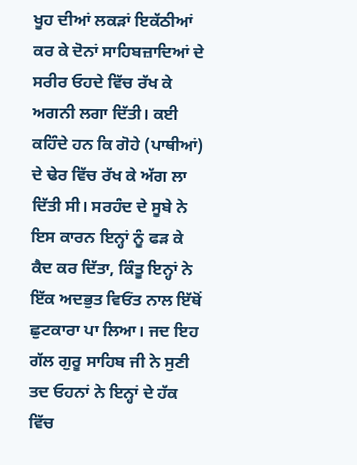ਖੂਹ ਦੀਆਂ ਲਕੜਾਂ ਇਕੱਠੀਆਂ ਕਰ ਕੇ ਦੋਨਾਂ ਸਾਹਿਬਜ਼ਾਦਿਆਂ ਦੇ ਸਰੀਰ ਓਹਦੇ ਵਿੱਚ ਰੱਖ ਕੇ ਅਗਨੀ ਲਗਾ ਦਿੱਤੀ। ਕਈ ਕਹਿੰਦੇ ਹਨ ਕਿ ਗੋਹੇ (ਪਾਥੀਆਂ) ਦੇ ਢੇਰ ਵਿੱਚ ਰੱਖ ਕੇ ਅੱਗ ਲਾ ਦਿੱਤੀ ਸੀ। ਸਰਹੰਦ ਦੇ ਸੂਬੇ ਨੇ ਇਸ ਕਾਰਨ ਇਨ੍ਹਾਂ ਨੂੰ ਫੜ ਕੇ ਕੈਦ ਕਰ ਦਿੱਤਾ, ਕਿੰਤੂ ਇਨ੍ਹਾਂ ਨੇ ਇੱਕ ਅਦਭੁਤ ਵਿਓਂਤ ਨਾਲ ਇੱਥੋਂ ਛੁਟਕਾਰਾ ਪਾ ਲਿਆ। ਜਦ ਇਹ ਗੱਲ ਗੁਰੂ ਸਾਹਿਬ ਜੀ ਨੇ ਸੁਣੀ ਤਦ ਓਹਨਾਂ ਨੇ ਇਨ੍ਹਾਂ ਦੇ ਹੱਕ ਵਿੱਚ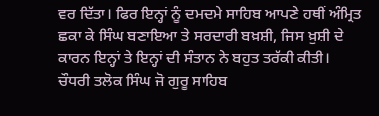ਵਰ ਦਿੱਤਾ। ਫਿਰ ਇਨ੍ਹਾਂ ਨੂੰ ਦਮਦਮੇ ਸਾਹਿਬ ਆਪਣੇ ਹਥੀਂ ਅੰਮ੍ਰਿਤ ਛਕਾ ਕੇ ਸਿੰਘ ਬਣਾਇਆ ਤੇ ਸਰਦਾਰੀ ਬਖ਼ਸ਼ੀ, ਜਿਸ ਖ਼ੁਸ਼ੀ ਦੇ ਕਾਰਨ ਇਨ੍ਹਾਂ ਤੇ ਇਨ੍ਹਾਂ ਦੀ ਸੰਤਾਨ ਨੇ ਬਹੁਤ ਤਰੱਕੀ ਕੀਤੀ।
ਚੌਧਰੀ ਤਲੋਕ ਸਿੰਘ ਜੋ ਗੁਰੂ ਸਾਹਿਬ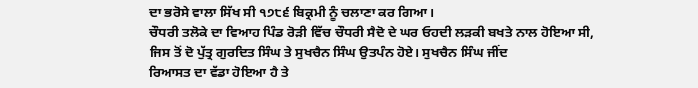ਦਾ ਭਰੋਸੇ ਵਾਲਾ ਸਿੱਖ ਸੀ ੧੭੮੬ ਬਿਕ੍ਰਮੀ ਨੂੰ ਚਲਾਣਾ ਕਰ ਗਿਆ।
ਚੌਧਰੀ ਤਲੋਕੇ ਦਾ ਵਿਆਹ ਪਿੰਡ ਰੋੜੀ ਵਿੱਚ ਚੌਧਰੀ ਸੈਦੋ ਦੇ ਘਰ ਓਹਦੀ ਲੜਕੀ ਬਖਤੇ ਨਾਲ ਹੋਇਆ ਸੀ, ਜਿਸ ਤੋਂ ਦੋ ਪੁੱਤ੍ਰ ਗੁਰਦਿਤ ਸਿੰਘ ਤੇ ਸੁਖਚੈਨ ਸਿੰਘ ਉਤਪੰਨ ਹੋਏ। ਸੁਖਚੈਨ ਸਿੰਘ ਜੀਂਦ
ਰਿਆਸਤ ਦਾ ਵੱਡਾ ਹੋਇਆ ਹੈ ਤੇ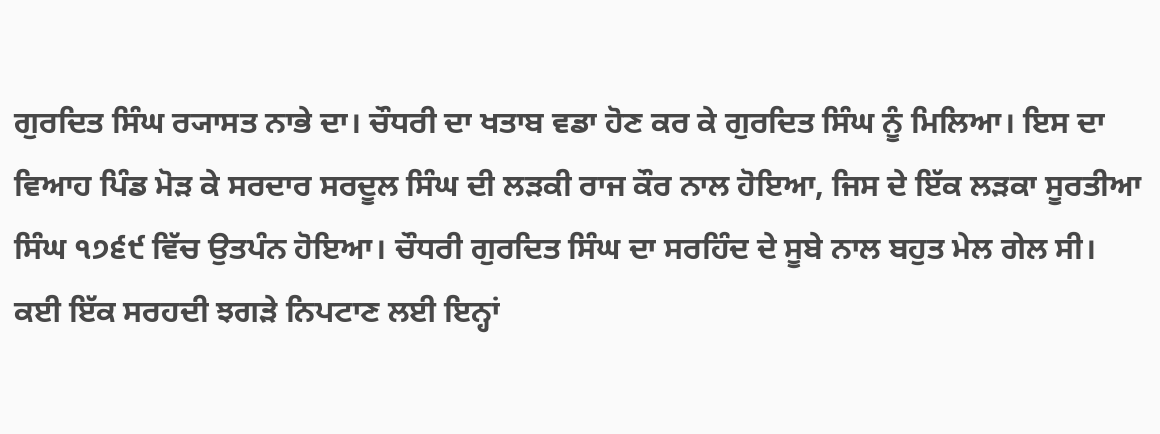ਗੁਰਦਿਤ ਸਿੰਘ ਰ੍ਯਾਸਤ ਨਾਭੇ ਦਾ। ਚੌਧਰੀ ਦਾ ਖਤਾਬ ਵਡਾ ਹੋਣ ਕਰ ਕੇ ਗੁਰਦਿਤ ਸਿੰਘ ਨੂੰ ਮਿਲਿਆ। ਇਸ ਦਾ ਵਿਆਹ ਪਿੰਡ ਮੋੜ ਕੇ ਸਰਦਾਰ ਸਰਦੂਲ ਸਿੰਘ ਦੀ ਲੜਕੀ ਰਾਜ ਕੌਰ ਨਾਲ ਹੋਇਆ, ਜਿਸ ਦੇ ਇੱਕ ਲੜਕਾ ਸੂਰਤੀਆ ਸਿੰਘ ੧੭੬੯ ਵਿੱਚ ਉਤਪੰਨ ਹੋਇਆ। ਚੌਧਰੀ ਗੁਰਦਿਤ ਸਿੰਘ ਦਾ ਸਰਹਿੰਦ ਦੇ ਸੂਬੇ ਨਾਲ ਬਹੁਤ ਮੇਲ ਗੇਲ ਸੀ। ਕਈ ਇੱਕ ਸਰਹਦੀ ਝਗੜੇ ਨਿਪਟਾਣ ਲਈ ਇਨ੍ਹਾਂ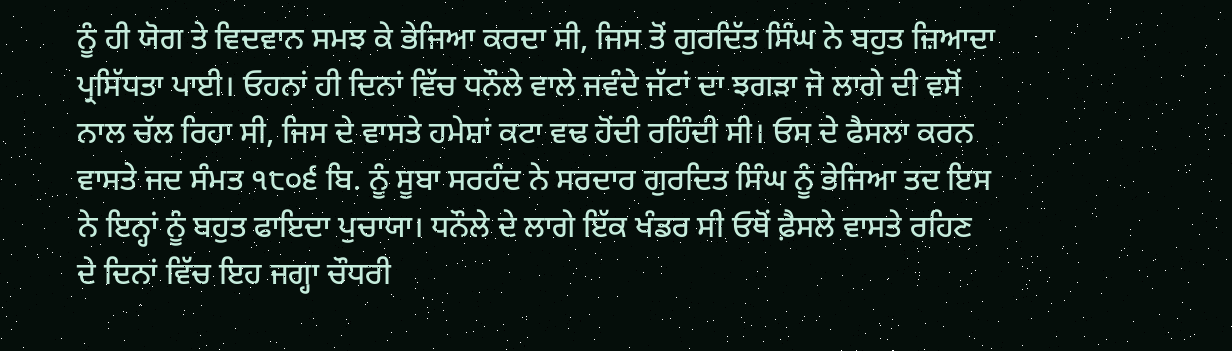ਨੂੰ ਹੀ ਯੋਗ ਤੇ ਵਿਦਵਾਨ ਸਮਝ ਕੇ ਭੇਜਿਆ ਕਰਦਾ ਸੀ, ਜਿਸ ਤੋਂ ਗੁਰਦਿੱਤ ਸਿੰਘ ਨੇ ਬਹੁਤ ਜ਼ਿਆਦਾ ਪ੍ਰਸਿੱਧਤਾ ਪਾਈ। ਓਹਨਾਂ ਹੀ ਦਿਨਾਂ ਵਿੱਚ ਧਨੌਲੇ ਵਾਲੇ ਜਵੰਦੇ ਜੱਟਾਂ ਦਾ ਝਗੜਾ ਜੋ ਲਾਗੇ ਦੀ ਵਸੋਂ ਨਾਲ ਚੱਲ ਰਿਹਾ ਸੀ, ਜਿਸ ਦੇ ਵਾਸਤੇ ਹਮੇਸ਼ਾਂ ਕਟਾ ਵਢ ਹੋਂਦੀ ਰਹਿੰਦੀ ਸੀ। ਓਸ ਦੇ ਫੈਸਲਾ ਕਰਨ ਵਾਸਤੇ ਜਦ ਸੰਮਤ ੧੮੦੬ ਬਿ. ਨੂੰ ਸੂਬਾ ਸਰਹੰਦ ਨੇ ਸਰਦਾਰ ਗੁਰਦਿਤ ਸਿੰਘ ਨੂੰ ਭੇਜਿਆ ਤਦ ਇਸ ਨੇ ਇਨ੍ਹਾਂ ਨੂੰ ਬਹੁਤ ਫਾਇਦਾ ਪੁਚਾਯਾ। ਧਨੌਲੇ ਦੇ ਲਾਗੇ ਇੱਕ ਖੰਡਰ ਸੀ ਓਥੋਂ ਫ਼ੈਸਲੇ ਵਾਸਤੇ ਰਹਿਣ ਦੇ ਦਿਨਾਂ ਵਿੱਚ ਇਹ ਜਗ੍ਹਾ ਚੌਧਰੀ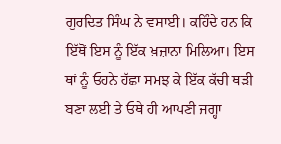ਗੁਰਦਿਤ ਸਿੰਘ ਨੇ ਵਸਾਈ। ਕਹਿੰਦੇ ਹਨ ਕਿ ਇੱਥੋਂ ਇਸ ਨੂੰ ਇੱਕ ਖ਼ਜ਼ਾਨਾ ਮਿਲਿਆ। ਇਸ ਥਾਂ ਨੂੰ ਓਹਨੇ ਹੱਛਾ ਸਮਝ ਕੇ ਇੱਕ ਕੱਚੀ ਥੜੀ ਬਣਾ ਲਈ ਤੇ ਓਥੇ ਹੀ ਆਪਣੀ ਜਗ੍ਹਾ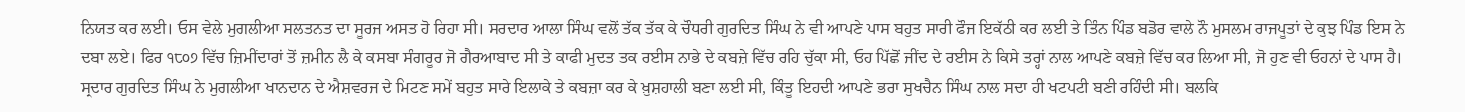ਨਿਯਤ ਕਰ ਲਈ। ਓਸ ਵੇਲੇ ਮੁਗਲੀਆ ਸਲਤਨਤ ਦਾ ਸੂਰਜ ਅਸਤ ਹੋ ਰਿਹਾ ਸੀ। ਸਰਦਾਰ ਆਲਾ ਸਿੰਘ ਵਲੋਂ ਤੱਕ ਤੱਕ ਕੇ ਚੌਧਰੀ ਗੁਰਦਿਤ ਸਿੰਘ ਨੇ ਵੀ ਆਪਣੇ ਪਾਸ ਬਹੁਤ ਸਾਰੀ ਫੌਜ ਇਕੱਠੀ ਕਰ ਲਈ ਤੇ ਤਿੰਨ ਪਿੰਡ ਬਡੋਰ ਵਾਲੇ ਨੌ ਮੁਸਲਮ ਰਾਜਪੂਤਾਂ ਦੇ ਕੁਝ ਪਿੰਡ ਇਸ ਨੇ ਦਬਾ ਲਏ। ਫਿਰ ੧੮੦੭ ਵਿੱਚ ਜ਼ਿਮੀਂਦਾਰਾਂ ਤੋਂ ਜ਼ਮੀਨ ਲੈ ਕੇ ਕਸਬਾ ਸੰਗਰੂਰ ਜੋ ਗੈਰਆਬਾਦ ਸੀ ਤੇ ਕਾਫੀ ਮੁਦਤ ਤਕ ਰਈਸ ਨਾਭੇ ਦੇ ਕਬਜ਼ੇ ਵਿੱਚ ਰਹਿ ਚੁੱਕਾ ਸੀ, ਓਹ ਪਿੱਛੋਂ ਜੀਂਦ ਦੇ ਰਈਸ ਨੇ ਕਿਸੇ ਤਰ੍ਹਾਂ ਨਾਲ ਆਪਣੇ ਕਬਜ਼ੇ ਵਿੱਚ ਕਰ ਲਿਆ ਸੀ, ਜੋ ਹੁਣ ਵੀ ਓਹਨਾਂ ਦੇ ਪਾਸ ਹੈ।
ਸ੍ਰਦਾਰ ਗੁਰਦਿਤ ਸਿੰਘ ਨੇ ਮੁਗਲੀਆ ਖਾਨਦਾਨ ਦੇ ਐਸ਼ਵਰਜ ਦੇ ਮਿਟਣ ਸਮੇਂ ਬਹੁਤ ਸਾਰੇ ਇਲਾਕੇ ਤੇ ਕਬਜ਼ਾ ਕਰ ਕੇ ਖ਼ੁਸ਼ਹਾਲੀ ਬਣਾ ਲਈ ਸੀ, ਕਿੰਤੂ ਇਹਦੀ ਆਪਣੇ ਭਰਾ ਸੁਖਚੈਨ ਸਿੰਘ ਨਾਲ ਸਦਾ ਹੀ ਖਟਪਟੀ ਬਣੀ ਰਹਿੰਦੀ ਸੀ। ਬਲਕਿ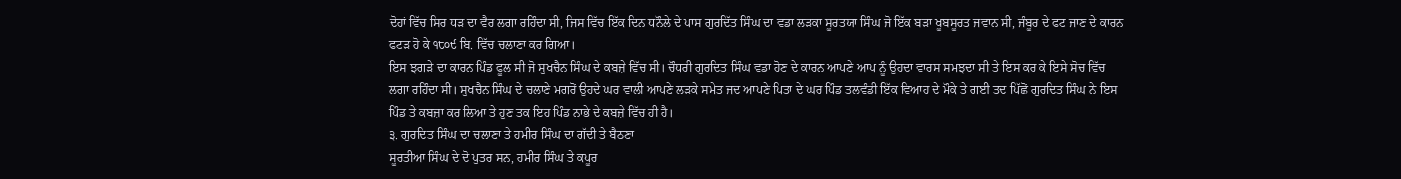ਦੋਹਾਂ ਵਿੱਚ ਸਿਰ ਧੜ ਦਾ ਵੈਰ ਲਗਾ ਰਹਿੰਦਾ ਸੀ, ਜਿਸ ਵਿੱਚ ਇੱਕ ਦਿਨ ਧਨੌਲੇ ਦੇ ਪਾਸ ਗੁਰਦਿੱਤ ਸਿੰਘ ਦਾ ਵਡਾ ਲੜਕਾ ਸੂਰਤਯਾ ਸਿੰਘ ਜੋ ਇੱਕ ਬੜਾ ਖੂਬਸੂਰਤ ਜਵਾਨ ਸੀ, ਜੰਬੂਰ ਦੇ ਫਟ ਜਾਣ ਦੇ ਕਾਰਨ ਫਟੜ ਹੋ ਕੇ ੧੮੦੯ ਬਿ. ਵਿੱਚ ਚਲਾਣਾ ਕਰ ਗਿਆ।
ਇਸ ਝਗੜੇ ਦਾ ਕਾਰਨ ਪਿੰਡ ਫੂਲ ਸੀ ਜੋ ਸੁਖਚੈਨ ਸਿੰਘ ਦੇ ਕਬਜ਼ੇ ਵਿੱਚ ਸੀ। ਚੌਧਰੀ ਗੁਰਦਿਤ ਸਿੰਘ ਵਡਾ ਹੋਣ ਦੇ ਕਾਰਨ ਆਪਣੇ ਆਪ ਨੂੰ ਉਹਦਾ ਵਾਰਸ ਸਮਝਦਾ ਸੀ ਤੇ ਇਸ ਕਰ ਕੇ ਇਸੇ ਸੋਚ ਵਿੱਚ ਲਗਾ ਰਹਿੰਦਾ ਸੀ। ਸੁਖਚੈਨ ਸਿੰਘ ਦੇ ਚਲਾਣੇ ਮਗਰੋਂ ਉਹਦੇ ਘਰ ਵਾਲੀ ਆਪਣੇ ਲੜਕੇ ਸਮੇਤ ਜਦ ਆਪਣੇ ਪਿਤਾ ਦੇ ਘਰ ਪਿੰਡ ਤਲਵੰਡੀ ਇੱਕ ਵਿਆਹ ਦੇ ਮੌਕੇ ਤੇ ਗਈ ਤਦ ਪਿੱਛੋਂ ਗੁਰਦਿਤ ਸਿੰਘ ਨੇ ਇਸ ਪਿੰਡ ਤੇ ਕਬਜ਼ਾ ਕਰ ਲਿਆ ਤੇ ਹੁਣ ਤਕ ਇਹ ਪਿੰਡ ਨਾਭੇ ਦੇ ਕਬਜ਼ੇ ਵਿੱਚ ਹੀ ਹੈ।
੩. ਗੁਰਦਿਤ ਸਿੰਘ ਦਾ ਚਲਾਣਾ ਤੇ ਹਮੀਰ ਸਿੰਘ ਦਾ ਗੱਦੀ ਤੇ ਬੈਠਣਾ
ਸੂਰਤੀਆ ਸਿੰਘ ਦੇ ਦੋ ਪੁਤਰ ਸਨ, ਹਮੀਰ ਸਿੰਘ ਤੇ ਕਪੂਰ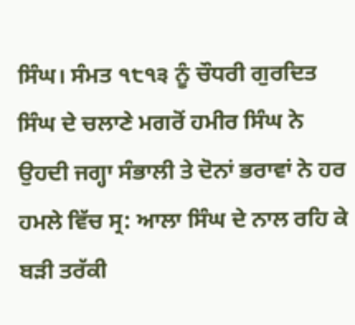ਸਿੰਘ। ਸੰਮਤ ੧੮੧੩ ਨੂੰ ਚੌਧਰੀ ਗੁਰਦਿਤ ਸਿੰਘ ਦੇ ਚਲਾਣੇ ਮਗਰੋਂ ਹਮੀਰ ਸਿੰਘ ਨੇ ਉਹਦੀ ਜਗ੍ਹਾ ਸੰਭਾਲੀ ਤੇ ਦੋਨਾਂ ਭਰਾਵਾਂ ਨੇ ਹਰ ਹਮਲੇ ਵਿੱਚ ਸ੍ਰ: ਆਲਾ ਸਿੰਘ ਦੇ ਨਾਲ ਰਹਿ ਕੇ ਬੜੀ ਤਰੱਕੀ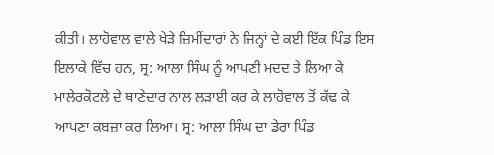ਕੀਤੀ। ਲਾਹੋਵਾਲ ਵਾਲੇ ਖੇੜੇ ਜ਼ਿਮੀਂਦਾਰਾਂ ਨੇ ਜਿਨ੍ਹਾਂ ਦੇ ਕਈ ਇੱਕ ਪਿੰਡ ਇਸ ਇਲਾਕੇ ਵਿੱਚ ਹਨ, ਸ੍ਰ: ਆਲਾ ਸਿੰਘ ਨੂੰ ਆਪਣੀ ਮਦਦ ਤੇ ਲਿਆ ਕੇ ਮਾਲੇਰਕੋਟਲੇ ਦੇ ਥਾਣੇਦਾਰ ਨਾਲ ਲੜਾਈ ਕਰ ਕੇ ਲਾਹੋਵਾਲ ਤੋਂ ਕੱਢ ਕੇ ਆਪਣਾ ਕਬਜ਼ਾ ਕਰ ਲਿਆ। ਸ੍ਰ: ਆਲਾ ਸਿੰਘ ਦਾ ਡੇਰਾ ਪਿੰਡ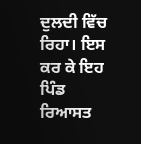ਦੁਲਦੀ ਵਿੱਚ ਰਿਹਾ। ਇਸ ਕਰ ਕੇ ਇਹ ਪਿੰਡ ਰਿਆਸਤ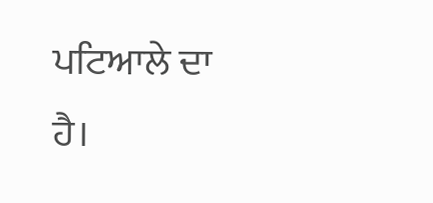ਪਟਿਆਲੇ ਦਾ ਹੈ।